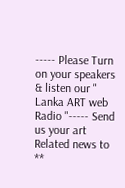----- Please Turn on your speakers & listen our " Lanka ART web Radio "----- Send us your art Related news to **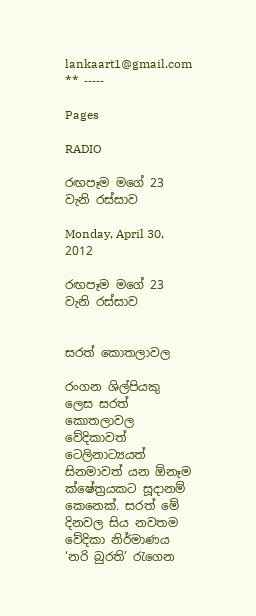lankaart1@gmail.com ** -----

Pages

RADIO

රඟපෑම මගේ 23 වැනි රස්සාව

Monday, April 30, 2012

රඟපෑම මගේ 23 වැනි රස්සාව


සරත් කොතලාවල

රංගන ශිල්පියකු ලෙස සරත් කොතලාවල වේදිකාවත් ටෙලිනාට්‍යයත් සිනමාවත් යන ඕනෑම ක්ෂේත්‍රයකට සූදානම් කෙනෙක්. සරත් මේ දිනවල සිය නවතම වේදිකා නිර්මාණය ‘නරි බුරති’ රැගෙන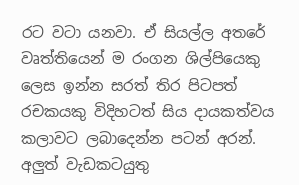රට වටා යනවා. ඒ සියල්ල අතරේ වෘත්තියෙන් ම රංගන ශිල්පියෙකු ලෙස ඉන්න සරත් තිර පිටපත් රචකයකු විදිහටත් සිය දායකත්වය කලාවට ලබාදෙන්න පටන් අරන්.
අලුත් වැඩකටයුතු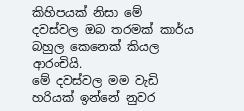කිහිපයක් නිසා මේ දවස්වල ඔබ තරමක් කාර්ය බහුල කෙනෙක් කියල ආරංචියි.
මේ දවස්වල මම වැඩි හරියක් ඉන්නේ නුවර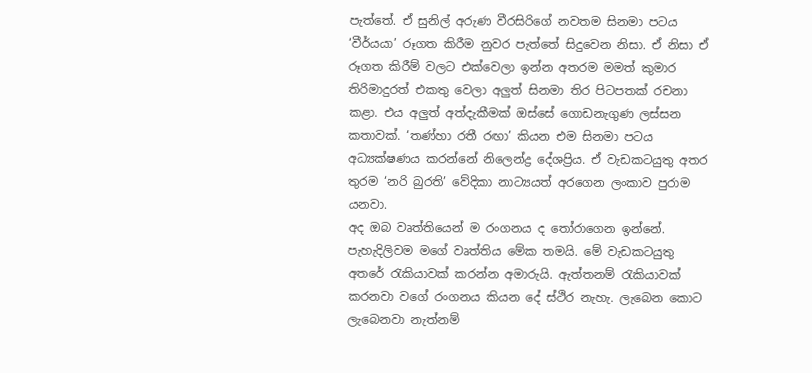පැත්තේ. ඒ සුනිල් අරුණ වීරසිරිගේ නවතම සිනමා පටය ‘වීර්යයා’ රූගත කිරීම නුවර පැත්තේ සිදුවෙන නිසා. ඒ නිසා ඒ රූගත කිරීම් වලට එක්වෙලා ඉන්න අතරම මමත් කුමාර තිරිමාදුරත් එකතු වෙලා අලුත් සිනමා තිර පිටපතක් රචනා කළා. එය අලුත් අත්දැකීමක් ඔස්සේ ගොඩනැගුණ ලස්සන කතාවක්. ‘තණ්හා රතී රඟා’ කියන එම සිනමා පටය අධ්‍යක්ෂණය කරන්නේ නිලෙන්ද්‍ර දේශප්‍රිය. ඒ වැඩකටයුතු අතර තුරම ‘නරි බුරති’ වේදිකා නාට්‍යයත් අරගෙන ලංකාව පුරාම යනවා.
අද ඔබ වෘත්තියෙන් ම රංගනය ද තෝරාගෙන ඉන්නේ.
පැහැදිලිවම මගේ වෘත්තිය මේක තමයි. මේ වැඩකටයුතු අතරේ රැකියාවක් කරන්න අමාරුයි. ඇත්තනම් රැකියාවක් කරනවා වගේ රංගනය කියන දේ ස්ථිර නැහැ. ලැබෙන කොට ලැබෙනවා නැත්නම්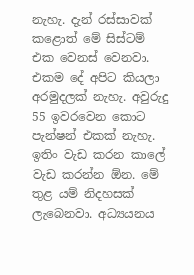නැහැ. දැන් රස්සාවක් කළොත් මේ සිස්ටම් එක වෙනස් වෙනවා. එකම දේ අපිට කියලා අරමුදලක් නැහැ. අවුරුදු 55 ඉවරවෙන කොට පැන්ෂන් එකක් නැහැ.
ඉතිං වැඩ කරන කාලේ වැඩ කරන්න ඕන. මේ තුළ යම් නිදහසක් ලැබෙනවා. අධ්‍යයනය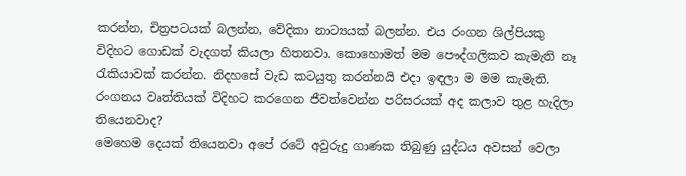කරන්න, චිත්‍රපටයක් බලන්න, වේදිකා නාට්‍යයක් බලන්න. එය රංගන ශිල්පියකු විදිහට ගොඩක් වැදගත් කියලා හිතනවා. කොහොමත් මම පෞද්ගලිකව කැමැති නෑ රැකියාවක් කරන්න. නිදහසේ වැඩ කටයුතු කරන්නයි එදා ඉඳලා ම මම කැමැති.
රංගනය වෘත්තියක් විදිහට කරගෙන ජීවත්වෙන්න පරිසරයක් අද කලාව තුළ හැදිලා තියෙනවාද?
මෙහෙම දෙයක් තියෙනවා අපේ රටේ අවුරුදු ගාණක තිබුණු යුද්ධය අවසන් වෙලා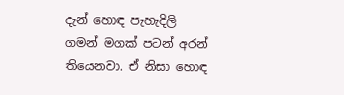දැන් හොඳ පැහැදිලි ගමන් මගක් පටන් අරන් තියෙනවා. ඒ නිසා හොඳ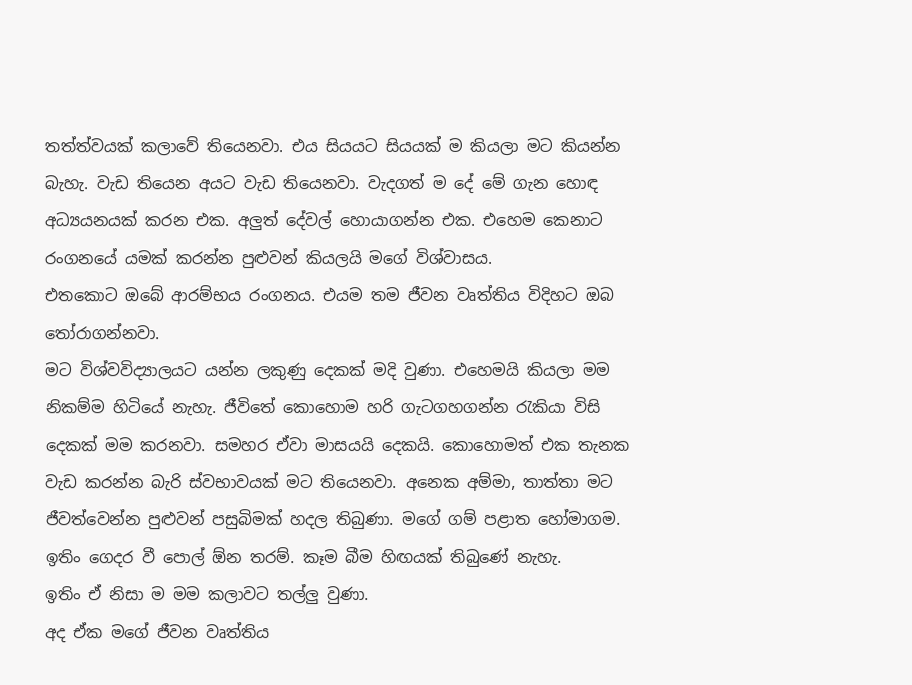තත්ත්වයක් කලාවේ තියෙනවා. එය සියයට සියයක් ම කියලා මට කියන්න බැහැ. වැඩ තියෙන අයට වැඩ තියෙනවා. වැදගත් ම දේ මේ ගැන හොඳ අධ්‍යයනයක් කරන එක. අලුත් දේවල් හොයාගන්න එක. එහෙම කෙනාට රංගනයේ යමක් කරන්න පුළුවන් කියලයි මගේ විශ්වාසය.
එතකොට ඔබේ ආරම්භය රංගනය. එයම තම ජීවන වෘත්තිය විදිහට ඔබ තෝරාගන්නවා.
මට විශ්වවිද්‍යාලයට යන්න ලකුණු දෙකක් මදි වුණා. එහෙමයි කියලා මම නිකම්ම හිටියේ නැහැ. ජීවිතේ කොහොම හරි ගැටගහගන්න රැකියා විසි දෙකක් මම කරනවා. සමහර ඒවා මාසයයි දෙකයි. කොහොමත් එක තැනක වැඩ කරන්න බැරි ස්වභාවයක් මට තියෙනවා. අනෙක අම්මා, තාත්තා මට ජීවත්වෙන්න පුළුවන් පසුබිමක් හදල තිබුණා. මගේ ගම් පළාත හෝමාගම. ඉතිං ගෙදර වී පොල් ඕන තරම්. කෑම බීම හිඟයක් තිබුණේ නැහැ.
ඉතිං ඒ නිසා ම මම කලාවට තල්ලු වුණා.
අද ඒක මගේ ජීවන වෘත්තිය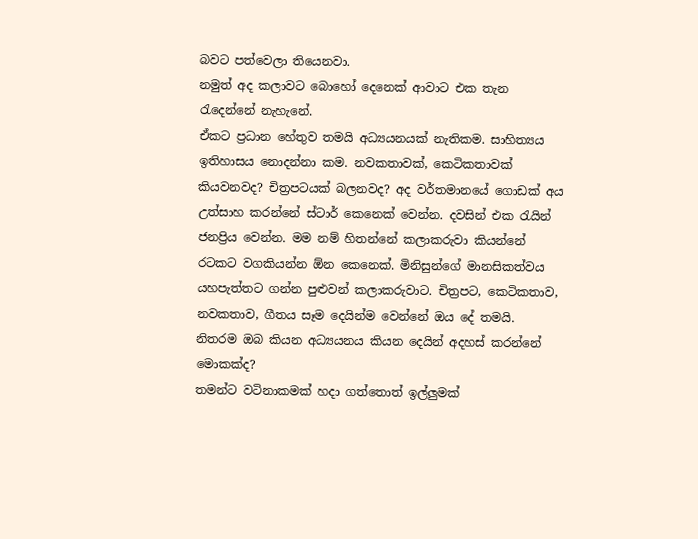බවට පත්වෙලා තියෙනවා.
නමුත් අද කලාවට බොහෝ දෙනෙක් ආවාට එක තැන රැදෙන්නේ නැහැනේ.
ඒකට ප්‍රධාන හේතුව තමයි අධ්‍යයනයක් නැතිකම. සාහිත්‍යය ඉතිහාසය නොදන්නා කම. නවකතාවක්, කෙටිකතාවක් කියවනවද? චිත්‍රපටයක් බලනවද? අද වර්තමානයේ ගොඩක් අය උත්සාහ කරන්නේ ස්ටාර් කෙනෙක් වෙන්න. දවසින් එක රැයින් ජනප්‍රිය වෙන්න. මම නම් හිතන්නේ කලාකරුවා කියන්නේ රටකට වගකියන්න ඕන කෙනෙක්. මිනිසුන්ගේ මානසිකත්වය යහපැත්තට ගන්න පුළුවන් කලාකරුවාට. චිත්‍රපට, කෙටිකතාව, නවකතාව, ගීතය සෑම දෙයින්ම වෙන්නේ ඔය දේ තමයි.
නිතරම ඔබ කියන අධ්‍යයනය කියන දෙයින් අදහස් කරන්නේ මොකක්ද?
තමන්ට වටිනාකමක් හදා ගත්තොත් ඉල්ලුමක්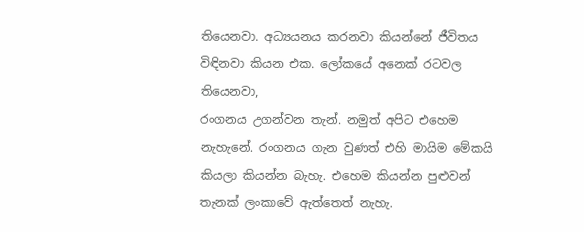තියෙනවා. අධ්‍යයනය කරනවා කියන්නේ ජීවිතය විඳිනවා කියන එක. ලෝකයේ අනෙක් රටවල තියෙනවා,
රංගනය උගන්වන තැන්. නමුත් අපිට එහෙම නැහැනේ. රංගනය ගැන වුණත් එහි මායිම මේකයි කියලා කියන්න බැහැ. එහෙම කියන්න පුළුවන් තැනක් ලංකාවේ ඇත්තෙත් නැහැ.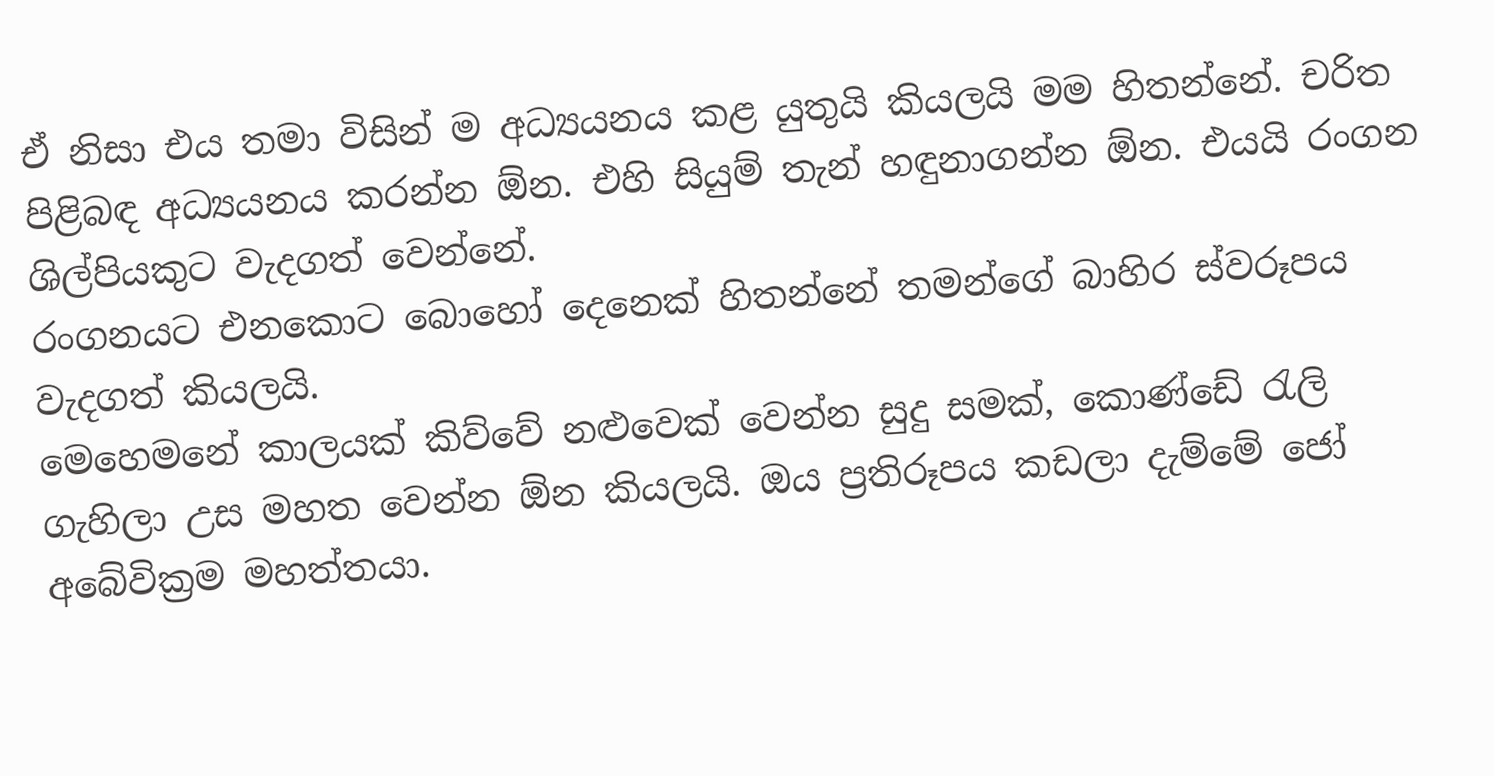ඒ නිසා එය තමා විසින් ම අධ්‍යයනය කළ යුතුයි කියලයි මම හිතන්නේ. චරිත පිළිබඳ අධ්‍යයනය කරන්න ඕන. එහි සියුම් තැන් හඳුනාගන්න ඕන. එයයි රංගන ශිල්පියකුට වැදගත් වෙන්නේ.
රංගනයට එනකොට බොහෝ දෙනෙක් හිතන්නේ තමන්ගේ බාහිර ස්වරූපය වැදගත් කියලයි.
මෙහෙමනේ කාලයක් කිව්වේ නළුවෙක් වෙන්න සුදු සමක්, කොණ්ඩේ රැලි ගැහිලා උස මහත වෙන්න ඕන කියලයි. ඔය ප්‍රතිරූපය කඩලා දැම්මේ ජෝ අබේවික්‍රම මහත්තයා.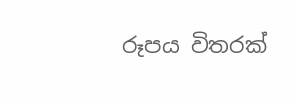රූපය විතරක්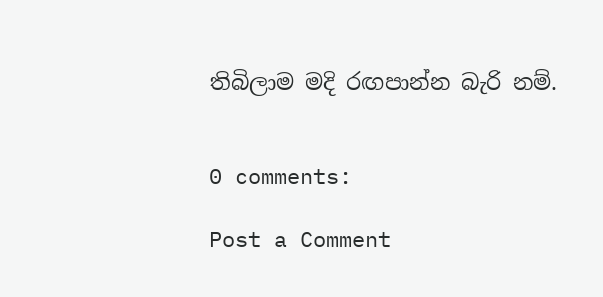තිබිලාම මදි රඟපාන්න බැරි නම්.


0 comments:

Post a Comment